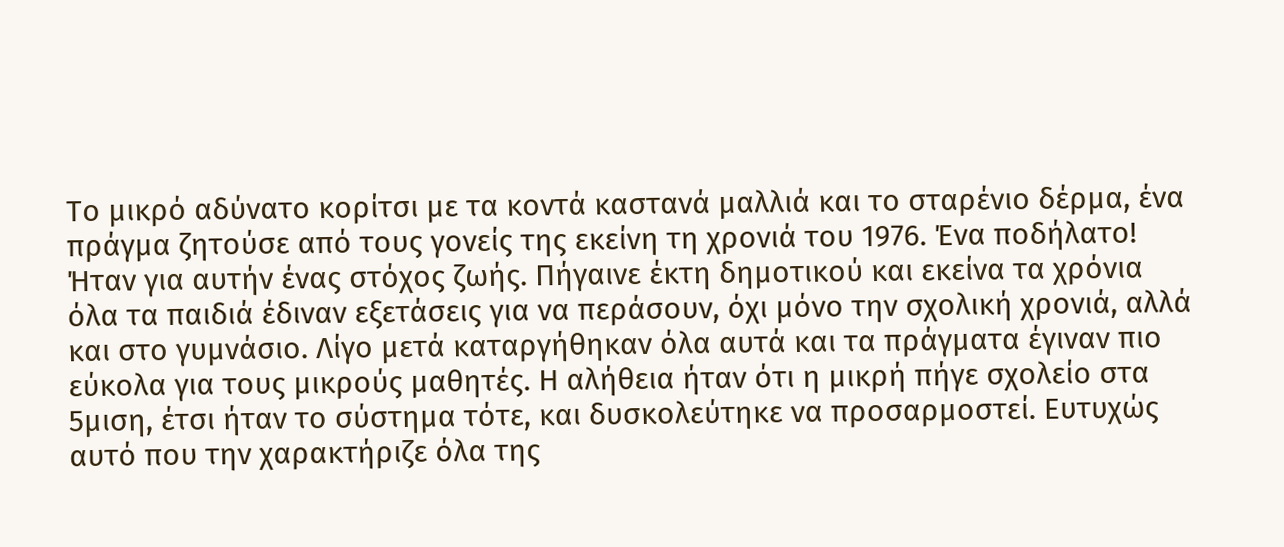Το μικρό αδύνατο κορίτσι με τα κοντά καστανά μαλλιά και το σταρένιο δέρμα, ένα πράγμα ζητούσε από τους γονείς της εκείνη τη χρονιά του 1976. Ένα ποδήλατο! Ήταν για αυτήν ένας στόχος ζωής. Πήγαινε έκτη δημοτικού και εκείνα τα χρόνια όλα τα παιδιά έδιναν εξετάσεις για να περάσουν, όχι μόνο την σχολική χρονιά, αλλά και στο γυμνάσιο. Λίγο μετά καταργήθηκαν όλα αυτά και τα πράγματα έγιναν πιο εύκολα για τους μικρούς μαθητές. Η αλήθεια ήταν ότι η μικρή πήγε σχολείο στα 5μιση, έτσι ήταν το σύστημα τότε, και δυσκολεύτηκε να προσαρμοστεί. Ευτυχώς αυτό που την χαρακτήριζε όλα της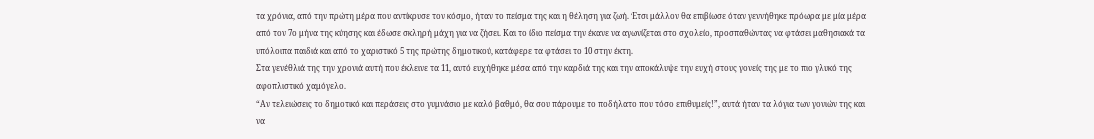τα χρόνια, από την πρώτη μέρα που αντίκρυσε τον κόσμο, ήταν το πείσμα της και η θέληση για ζωή. Έτσι μάλλον θα επιβίωσε όταν γεννήθηκε πρόωρα με μία μέρα από τον 7ο μήνα της κύησης και έδωσε σκληρή μάχη για να ζήσει. Και το ίδιο πείσμα την έκανε να αγωνίζεται στο σχολείο, προσπαθώντας να φτάσει μαθησιακά τα υπόλοιπα παιδιά και από το χαριστικό 5 της πρώτης δημοτικού, κατάφερε τα φτάσει το 10 στην έκτη.
Στα γενέθλιά της την χρονιά αυτή που έκλεινε τα 11, αυτό ευχήθηκε μέσα από την καρδιά της και την αποκάλυψε την ευχή στους γονείς της με το πιο γλυκό της αφοπλιστικό χαμόγελο.
“Αν τελειώσεις το δημοτικό και περάσεις στο γυμνάσιο με καλό βαθμό, θα σου πάρουμε το ποδήλατο που τόσο επιθυμείς!”, αυτά ήταν τα λόγια των γονιών της και να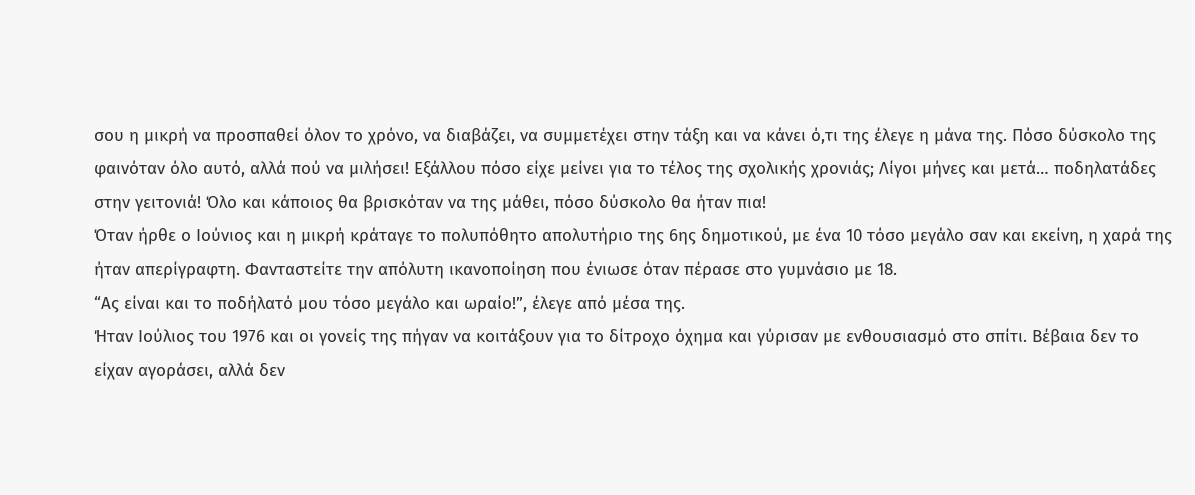σου η μικρή να προσπαθεί όλον το χρόνο, να διαβάζει, να συμμετέχει στην τάξη και να κάνει ό,τι της έλεγε η μάνα της. Πόσο δύσκολο της φαινόταν όλο αυτό, αλλά πού να μιλήσει! Εξάλλου πόσο είχε μείνει για το τέλος της σχολικής χρονιάς; Λίγοι μήνες και μετά… ποδηλατάδες στην γειτονιά! Όλο και κάποιος θα βρισκόταν να της μάθει, πόσο δύσκολο θα ήταν πια!
Όταν ήρθε ο Ιούνιος και η μικρή κράταγε το πολυπόθητο απολυτήριο της 6ης δημοτικού, με ένα 10 τόσο μεγάλο σαν και εκείνη, η χαρά της ήταν απερίγραφτη. Φανταστείτε την απόλυτη ικανοποίηση που ένιωσε όταν πέρασε στο γυμνάσιο με 18.
“Ας είναι και το ποδήλατό μου τόσο μεγάλο και ωραίο!”, έλεγε από μέσα της.
Ήταν Ιούλιος του 1976 και οι γονείς της πήγαν να κοιτάξουν για το δίτροχο όχημα και γύρισαν με ενθουσιασμό στο σπίτι. Βέβαια δεν το είχαν αγοράσει, αλλά δεν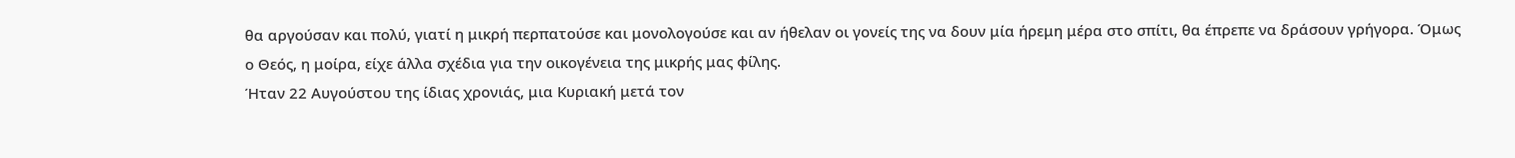θα αργούσαν και πολύ, γιατί η μικρή περπατούσε και μονολογούσε και αν ήθελαν οι γονείς της να δουν μία ήρεμη μέρα στο σπίτι, θα έπρεπε να δράσουν γρήγορα. Όμως ο Θεός, η μοίρα, είχε άλλα σχέδια για την οικογένεια της μικρής μας φίλης.
Ήταν 22 Αυγούστου της ίδιας χρονιάς, μια Κυριακή μετά τον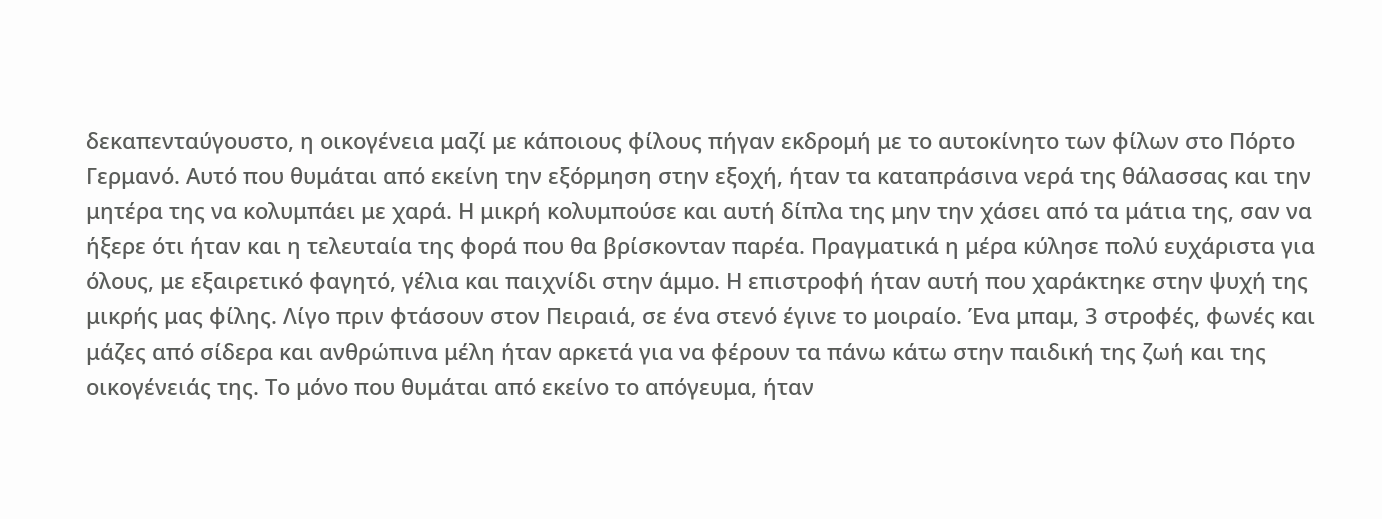δεκαπενταύγουστο, η οικογένεια μαζί με κάποιους φίλους πήγαν εκδρομή με το αυτοκίνητο των φίλων στο Πόρτο Γερμανό. Αυτό που θυμάται από εκείνη την εξόρμηση στην εξοχή, ήταν τα καταπράσινα νερά της θάλασσας και την μητέρα της να κολυμπάει με χαρά. Η μικρή κολυμπούσε και αυτή δίπλα της μην την χάσει από τα μάτια της, σαν να ήξερε ότι ήταν και η τελευταία της φορά που θα βρίσκονταν παρέα. Πραγματικά η μέρα κύλησε πολύ ευχάριστα για όλους, με εξαιρετικό φαγητό, γέλια και παιχνίδι στην άμμο. Η επιστροφή ήταν αυτή που χαράκτηκε στην ψυχή της μικρής μας φίλης. Λίγο πριν φτάσουν στον Πειραιά, σε ένα στενό έγινε το μοιραίο. Ένα μπαμ, 3 στροφές, φωνές και μάζες από σίδερα και ανθρώπινα μέλη ήταν αρκετά για να φέρουν τα πάνω κάτω στην παιδική της ζωή και της οικογένειάς της. Το μόνο που θυμάται από εκείνο το απόγευμα, ήταν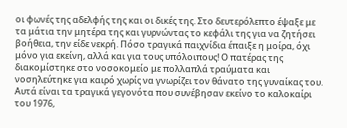οι φωνές της αδελφής της και οι δικές της. Στο δευτερόλεπτο έψαξε με τα μάτια την μητέρα της και γυρνώντας το κεφάλι της για να ζητήσει βοήθεια, την είδε νεκρή. Πόσο τραγικά παιχνίδια έπαιξε η μοίρα, όχι μόνο για εκείνη, αλλά και για τους υπόλοιπους! Ο πατέρας της διακομίστηκε στο νοσοκομείο με πολλαπλά τραύματα και νοσηλεύτηκε για καιρό χωρίς να γνωρίζει τον θάνατο της γυναίκας του. Αυτά είναι τα τραγικά γεγονότα που συνέβησαν εκείνο το καλοκαίρι του 1976,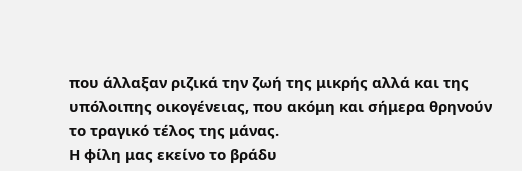που άλλαξαν ριζικά την ζωή της μικρής αλλά και της υπόλοιπης οικογένειας, που ακόμη και σήμερα θρηνούν το τραγικό τέλος της μάνας.
Η φίλη μας εκείνο το βράδυ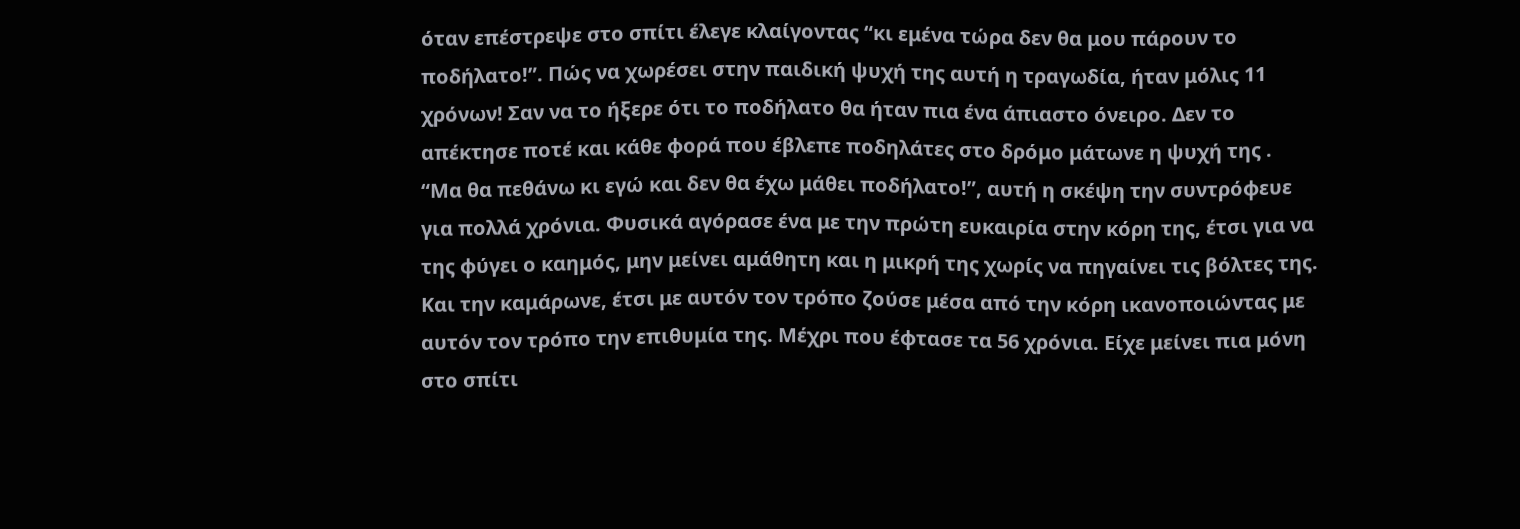όταν επέστρεψε στο σπίτι έλεγε κλαίγοντας “κι εμένα τώρα δεν θα μου πάρουν το ποδήλατο!”. Πώς να χωρέσει στην παιδική ψυχή της αυτή η τραγωδία, ήταν μόλις 11 χρόνων! Σαν να το ήξερε ότι το ποδήλατο θα ήταν πια ένα άπιαστο όνειρο. Δεν το απέκτησε ποτέ και κάθε φορά που έβλεπε ποδηλάτες στο δρόμο μάτωνε η ψυχή της .
“Μα θα πεθάνω κι εγώ και δεν θα έχω μάθει ποδήλατο!”, αυτή η σκέψη την συντρόφευε για πολλά χρόνια. Φυσικά αγόρασε ένα με την πρώτη ευκαιρία στην κόρη της, έτσι για να της φύγει ο καημός, μην μείνει αμάθητη και η μικρή της χωρίς να πηγαίνει τις βόλτες της. Και την καμάρωνε, έτσι με αυτόν τον τρόπο ζούσε μέσα από την κόρη ικανοποιώντας με αυτόν τον τρόπο την επιθυμία της. Μέχρι που έφτασε τα 56 χρόνια. Είχε μείνει πια μόνη στο σπίτι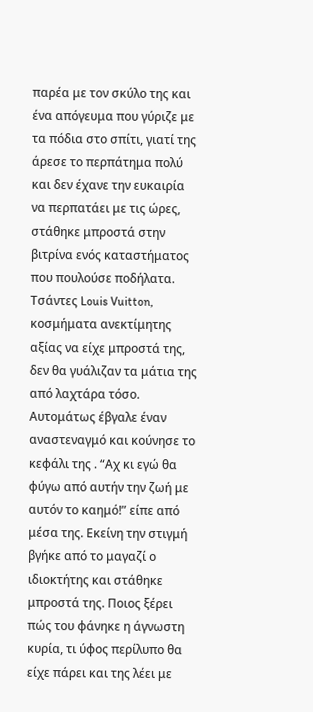παρέα με τον σκύλο της και ένα απόγευμα που γύριζε με τα πόδια στο σπίτι, γιατί της άρεσε το περπάτημα πολύ και δεν έχανε την ευκαιρία να περπατάει με τις ώρες, στάθηκε μπροστά στην βιτρίνα ενός καταστήματος που πουλούσε ποδήλατα. Τσάντες Louis Vuitton, κοσμήματα ανεκτίμητης αξίας να είχε μπροστά της, δεν θα γυάλιζαν τα μάτια της από λαχτάρα τόσο. Αυτομάτως έβγαλε έναν αναστεναγμό και κούνησε το κεφάλι της . “Αχ κι εγώ θα φύγω από αυτήν την ζωή με αυτόν το καημό!” είπε από μέσα της. Εκείνη την στιγμή βγήκε από το μαγαζί ο ιδιοκτήτης και στάθηκε μπροστά της. Ποιος ξέρει πώς του φάνηκε η άγνωστη κυρία, τι ύφος περίλυπο θα είχε πάρει και της λέει με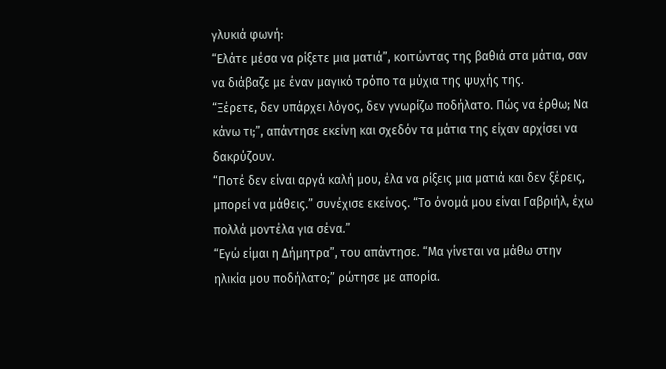γλυκιά φωνή:
“Ελάτε μέσα να ρίξετε μια ματιά”, κοιτώντας της βαθιά στα μάτια, σαν να διάβαζε με έναν μαγικό τρόπο τα μύχια της ψυχής της.
“Ξέρετε, δεν υπάρχει λόγος, δεν γνωρίζω ποδήλατο. Πώς να έρθω; Να κάνω τι;”, απάντησε εκείνη και σχεδόν τα μάτια της είχαν αρχίσει να δακρύζουν.
“Ποτέ δεν είναι αργά καλή μου, έλα να ρίξεις μια ματιά και δεν ξέρεις, μπορεί να μάθεις.” συνέχισε εκείνος. “Το όνομά μου είναι Γαβριήλ, έχω πολλά μοντέλα για σένα.”
“Εγώ είμαι η Δήμητρα”, του απάντησε. “Μα γίνεται να μάθω στην ηλικία μου ποδήλατο;” ρώτησε με απορία.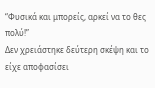“Φυσικά και μπορείς, αρκεί να το θες πολύ!”
Δεν χρειάστηκε δεύτερη σκέψη και το είχε αποφασίσει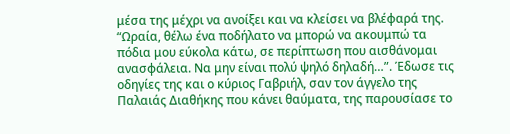μέσα της μέχρι να ανοίξει και να κλείσει να βλέφαρά της.
“Ωραία, θέλω ένα ποδήλατο να μπορώ να ακουμπώ τα πόδια μου εύκολα κάτω, σε περίπτωση που αισθάνομαι ανασφάλεια. Να μην είναι πολύ ψηλό δηλαδή…”. Έδωσε τις οδηγίες της και ο κύριος Γαβριήλ, σαν τον άγγελο της Παλαιάς Διαθήκης που κάνει θαύματα, της παρουσίασε το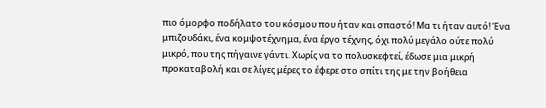πιο όμορφο ποδήλατο του κόσμου που ήταν και σπαστό! Μα τι ήταν αυτό! Ένα μπιζουδάκι, ένα κομψοτέχνημα, ένα έργο τέχνης, όχι πολύ μεγάλο ούτε πολύ μικρό, που της πήγαινε γάντι. Χωρίς να το πολυσκεφτεί, έδωσε μια μικρή προκαταβολή και σε λίγες μέρες το έφερε στο σπίτι της με την βοήθεια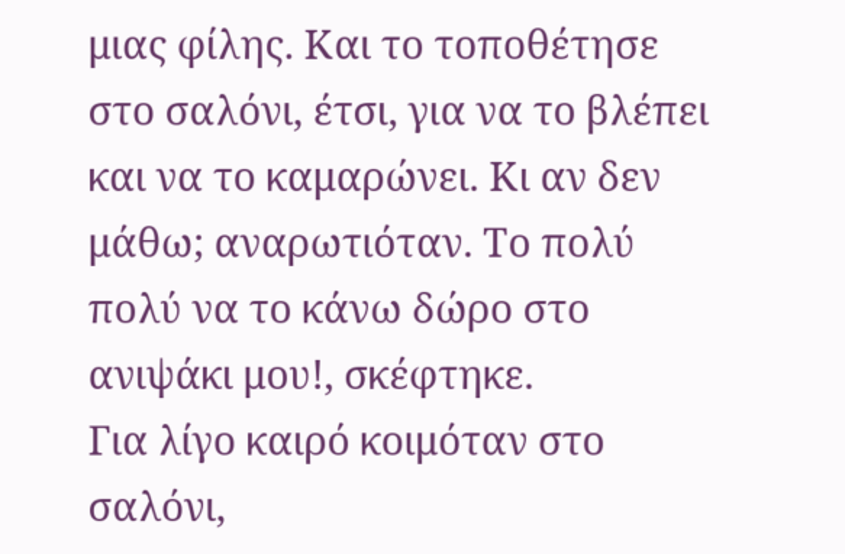μιας φίλης. Και το τοποθέτησε στο σαλόνι, έτσι, για να το βλέπει και να το καμαρώνει. Κι αν δεν μάθω; αναρωτιόταν. Το πολύ πολύ να το κάνω δώρο στο ανιψάκι μου!, σκέφτηκε.
Για λίγο καιρό κοιμόταν στο σαλόνι,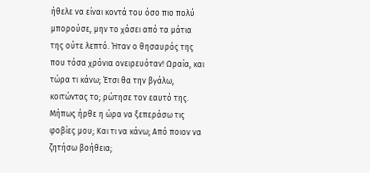ήθελε να είναι κοντά του όσο πιο πολύ μπορούσε, μην το χάσει από τα μάτια της ούτε λεπτό. Ήταν ο θησαυρός της που τόσα χρόνια ονειρευόταν! Ωραία, και τώρα τι κάνω; Έτσι θα την βγάλω, κοιτώντας το; ρώτησε τον εαυτό της. Μήπως ήρθε η ώρα να ξεπεράσω τις φοβίες μου; Και τι να κάνω; Από ποιον να ζητήσω βοήθεια;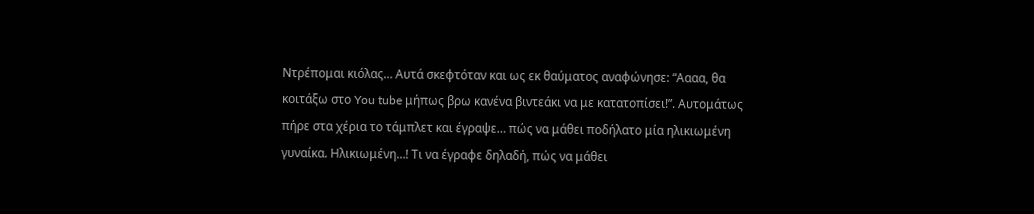Ντρέπομαι κιόλας… Αυτά σκεφτόταν και ως εκ θαύματος αναφώνησε: “Αααα, θα κοιτάξω στο You tube μήπως βρω κανένα βιντεάκι να με κατατοπίσει!”. Αυτομάτως πήρε στα χέρια το τάμπλετ και έγραψε… πώς να μάθει ποδήλατο μία ηλικιωμένη γυναίκα. Ηλικιωμένη…! Τι να έγραφε δηλαδή, πώς να μάθει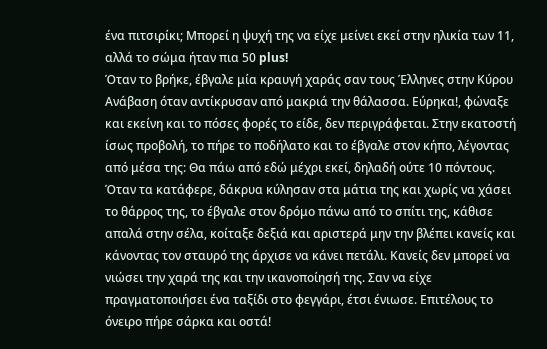ένα πιτσιρίκι; Μπορεί η ψυχή της να είχε μείνει εκεί στην ηλικία των 11, αλλά το σώμα ήταν πια 50 plus!
Όταν το βρήκε, έβγαλε μία κραυγή χαράς σαν τους Έλληνες στην Κύρου Ανάβαση όταν αντίκρυσαν από μακριά την θάλασσα. Εύρηκα!, φώναξε και εκείνη και το πόσες φορές το είδε, δεν περιγράφεται. Στην εκατοστή ίσως προβολή, το πήρε το ποδήλατο και το έβγαλε στον κήπο, λέγοντας από μέσα της: Θα πάω από εδώ μέχρι εκεί, δηλαδή ούτε 10 πόντους. Όταν τα κατάφερε, δάκρυα κύλησαν στα μάτια της και χωρίς να χάσει το θάρρος της, το έβγαλε στον δρόμο πάνω από το σπίτι της, κάθισε απαλά στην σέλα, κοίταξε δεξιά και αριστερά μην την βλέπει κανείς και κάνοντας τον σταυρό της άρχισε να κάνει πετάλι. Κανείς δεν μπορεί να νιώσει την χαρά της και την ικανοποίησή της. Σαν να είχε πραγματοποιήσει ένα ταξίδι στο φεγγάρι, έτσι ένιωσε. Επιτέλους το όνειρο πήρε σάρκα και οστά!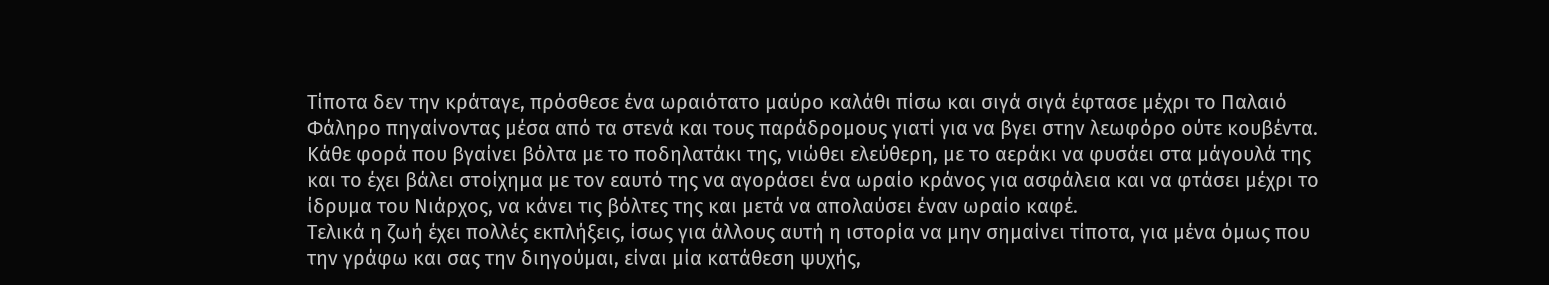Τίποτα δεν την κράταγε, πρόσθεσε ένα ωραιότατο μαύρο καλάθι πίσω και σιγά σιγά έφτασε μέχρι το Παλαιό Φάληρο πηγαίνοντας μέσα από τα στενά και τους παράδρομους γιατί για να βγει στην λεωφόρο ούτε κουβέντα.
Κάθε φορά που βγαίνει βόλτα με το ποδηλατάκι της, νιώθει ελεύθερη, με το αεράκι να φυσάει στα μάγουλά της και το έχει βάλει στοίχημα με τον εαυτό της να αγοράσει ένα ωραίο κράνος για ασφάλεια και να φτάσει μέχρι το ίδρυμα του Νιάρχος, να κάνει τις βόλτες της και μετά να απολαύσει έναν ωραίο καφέ.
Τελικά η ζωή έχει πολλές εκπλήξεις, ίσως για άλλους αυτή η ιστορία να μην σημαίνει τίποτα, για μένα όμως που την γράφω και σας την διηγούμαι, είναι μία κατάθεση ψυχής,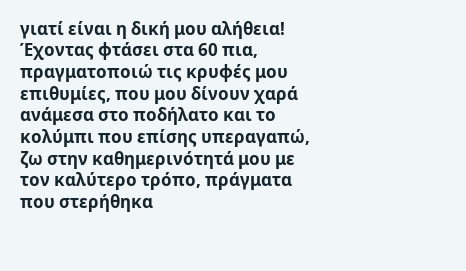γιατί είναι η δική μου αλήθεια! Έχοντας φτάσει στα 60 πια, πραγματοποιώ τις κρυφές μου επιθυμίες, που μου δίνουν χαρά ανάμεσα στο ποδήλατο και το κολύμπι που επίσης υπεραγαπώ, ζω στην καθημερινότητά μου με τον καλύτερο τρόπο, πράγματα που στερήθηκα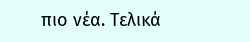πιο νέα. Τελικά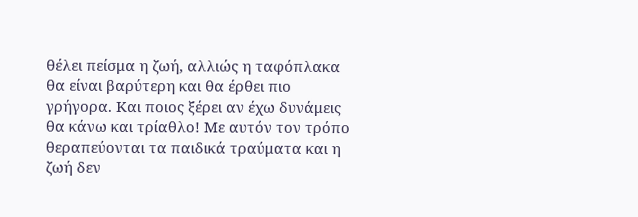θέλει πείσμα η ζωή, αλλιώς η ταφόπλακα θα είναι βαρύτερη και θα έρθει πιο γρήγορα. Και ποιος ξέρει αν έχω δυνάμεις θα κάνω και τρίαθλο! Με αυτόν τον τρόπο θεραπεύονται τα παιδικά τραύματα και η ζωή δεν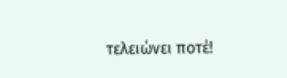τελειώνει ποτέ!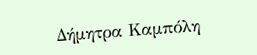Δήμητρα Καμπόλη